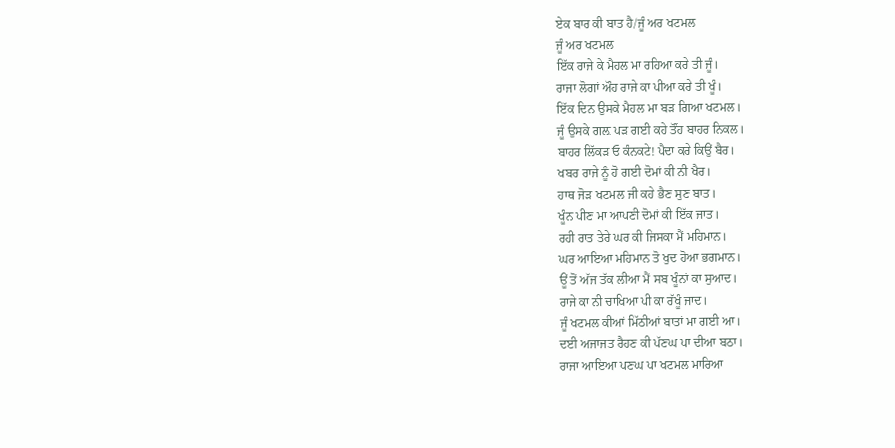ਏਕ ਬਾਰ ਕੀ ਬਾਤ ਹੈ/ਜੂੰ ਅਰ ਖਟਮਲ
ਜੂੰ ਅਰ ਖਟਮਲ
ਇੱਕ ਰਾਜੇ ਕੇ ਮੈਹਲ ਮਾ ਰਹਿਆ ਕਰੇ ਤੀ ਜੂੰ।
ਰਾਜਾ ਲੋਗਾਂ ਔਹ ਰਾਜੇ ਕਾ ਪੀਆ ਕਰੇ ਤੀ ਖੂੰ।
ਇੱਕ ਦਿਨ ਉਸਕੇ ਮੈਹਲ ਮਾ ਬੜ ਗਿਆ ਖਟਮਲ।
ਜੂੰ ਉਸਕੇ ਗਲ਼ ਪੜ ਗਈ ਕਹੇ ਤੌਂਹ ਬਾਹਰ ਨਿਕਲ।
ਬਾਹਰ ਲਿੱਕੜ ਓ ਕੰਨਕਟੇ! ਪੈਦਾ ਕਰੇ ਕਿਉਂ ਬੈਰ।
ਖਬਰ ਰਾਜੇ ਨੂੰ ਹੋ ਗਈ ਦੋਮਾਂ ਕੀ ਨੀ ਖੈਰ।
ਹਾਥ ਜੋੜ ਖਟਮਲ ਜੀ ਕਹੇ ਭੈਣ ਸੁਣ ਬਾਤ।
ਖੂੰਨ ਪੀਣ ਮਾ ਆਪਣੀ ਦੋਮਾਂ ਕੀ ਇੱਕ ਜਾਤ।
ਰਹੀ ਰਾਤ ਤੇਰੇ ਘਰ ਕੀ ਜਿਸਕਾ ਮੈਂ ਮਹਿਮਾਨ।
ਘਰ ਆਇਆ ਮਹਿਮਾਨ ਤੋ ਖੁਦ ਹੋਆ ਭਗਮਾਨ।
ਊਂ ਤੋਂ ਅੱਜ ਤੱਕ ਲੀਆ ਮੈਂ ਸਬ ਖੂੰਨਾਂ ਕਾ ਸੁਆਦ।
ਰਾਜੇ ਕਾ ਨੀ ਚਾਖਿਆ ਪੀ ਕਾ ਰੱਖੂੰ ਜਾਦ।
ਜੂੰ ਖਟਮਲ ਕੀਆਂ ਮਿੱਠੀਆਂ ਬਾਤਾਂ ਮਾ ਗਈ ਆ।
ਦਈ ਅਜਾਜਤ ਰੈਹਣ ਕੀ ਪੱਣਘ ਪਾ ਦੀਆ ਬਠਾ।
ਰਾਜਾ ਆਇਆ ਪਣਘ ਪਾ ਖਟਮਲ ਮਾਰਿਆ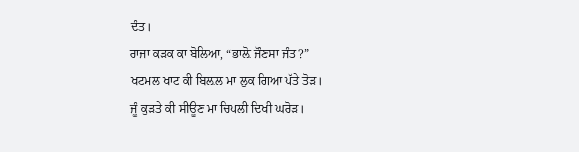ਦੰਤ।
ਰਾਜਾ ਕੜਕ ਕਾ ਬੋਲਿਆ, “ਭਾਲ਼ੋ ਜੌਣਸਾ ਜੰਤ?”
ਖਟਮਲ ਖਾਟ ਕੀ ਬਿਲ਼ਲ ਮਾ ਲੁਕ ਗਿਆ ਪੱਤੇ ਤੋੜ।
ਜੂੰ ਕੁੜਤੇ ਕੀ ਸੀਊਣ ਮਾ ਚਿਪਲੀ ਦਿਖੀ ਘਰੋੜ।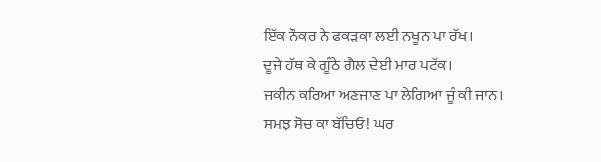ਇੱਕ ਨੌਕਰ ਨੇ ਫਕੜਕਾ ਲਈ ਨਖੂਨ ਪਾ ਰੱਖ।
ਦੂਜੇ ਹੱਥ ਕੇ ਗੂੰਠੇ ਗੈਲ ਦੇਈ ਮਾਰ ਪਟੱਕ।
ਜਕੀਨ ਕਰਿਆ ਅਣਜਾਣ ਪਾ ਲੇਗਿਆ ਜੂੰ ਕੀ ਜਾਨ।
ਸਮਝ ਸੋਚ ਕਾ ਬੱਚਿਓ! ਘਰ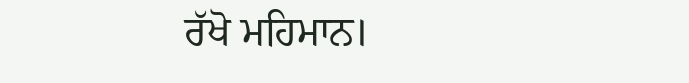ਰੱਖੋ ਮਹਿਮਾਨ।